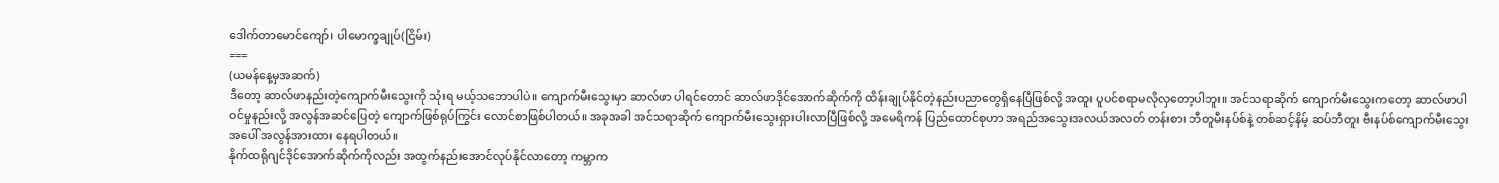ဒေါက်တာမောင်ကျော်၊ ပါမောက္ခချုပ်(ငြိမ်း)
===
(ယမန်နေ့မှအဆက်)
ဒီတော့ ဆာလ်ဖာနည်းတဲ့ကျောက်မီးသွေးကို သုံးရ မယ့်သဘောပါပဲ။ ကျောက်မီးသွေးမှာ ဆာလ်ဖာ ပါရင်တောင် ဆာလ်ဖာဒိုင်အောက်ဆိုက်ကို ထိန်းချုပ်နိုင်တဲ့နည်းပညာတွေရှိနေပြီဖြစ်လို့ အထူး ပူပင်စရာမလိုလှတော့ပါဘူး။ အင်သရာဆိုက် ကျောက်မီးသွေးကတော့ ဆာလ်ဖာပါဝင်မှုနည်းလို့ အလွန်အဆင်ပြေတဲ့ ကျောက်ဖြစ်ရုပ်ကြွင်း လောင်စာဖြစ်ပါတယ်။ အခုအခါ အင်သရာဆိုက် ကျောက်မီးသွေးရှားပါးလာပြီဖြစ်လို့ အမေရိကန် ပြည်ထောင်စုဟာ အရည်အသွေးအလယ်အလတ် တန်းစား ဘီတူမီးနပ်စ်နဲ့ တစ်ဆင့်နိမ့် ဆပ်ဘီတူး ဗီးနပ်စ်ကျောက်မီးသွေးအပေါ် အလွန်အားထား နေရပါတယ်။
နိုက်ထရိုဂျင်ဒိုင်အောက်ဆိုက်ကိုလည်း အထွက်နည်းအောင်လုပ်နိုင်လာတော့ ကမ္ဘာက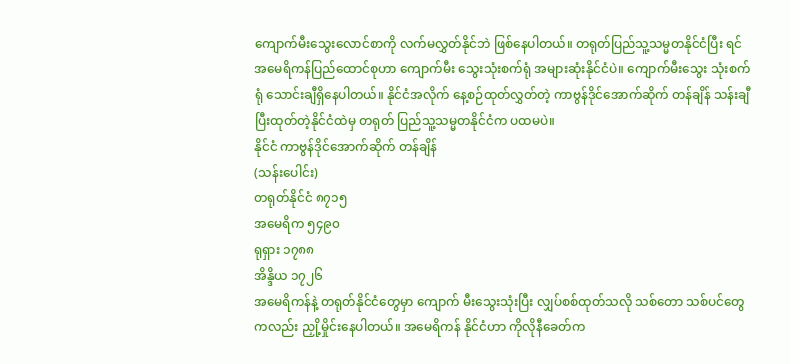ကျောက်မီးသွေးလောင်စာကို လက်မလွှတ်နိုင်ဘဲ ဖြစ်နေပါတယ်။ တရုတ်ပြည်သူ့သမ္မတနိုင်ငံပြီး ရင် အမေရိကန်ပြည်ထောင်စုဟာ ကျောက်မီး သွေးသုံးစက်ရုံ အများဆုံးနိုင်ငံပဲ။ ကျောက်မီးသွေး သုံးစက်ရုံ သောင်းချီရှိနေပါတယ်။ နိုင်ငံအလိုက် နေ့စဉ်ထုတ်လွှတ်တဲ့ ကာဗွန်ဒိုင်အောက်ဆိုက် တန်ချိန် သန်းချီပြီးထုတ်တဲ့နိုင်ငံထဲမှ တရုတ် ပြည်သူ့သမ္မတနိုင်ငံက ပထမပဲ။
နိုင်ငံ ကာဗွန်ဒိုင်အောက်ဆိုက် တန်ချိန်
(သန်းပေါင်း)
တရုတ်နိုင်ငံ ၈၇၁၅
အမေရိက ၅၄၉၀
ရုရှား ၁၇၈၈
အိန္ဒိယ ၁၇၂၆
အမေရိကန်နဲ့ တရုတ်နိုင်ငံတွေမှာ ကျောက် မီးသွေးသုံးပြီး လျှပ်စစ်ထုတ်သလို သစ်တော သစ်ပင်တွေကလည်း ညှို့မှိုင်းနေပါတယ်။ အမေရိကန် နိုင်ငံဟာ ကိုလိုနီခေတ်က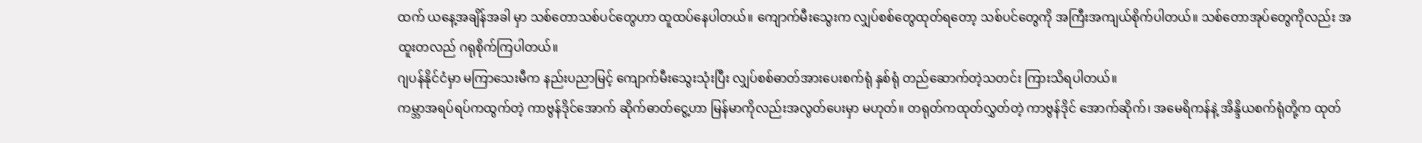ထက် ယနေ့အချိန်အခါ မှာ သစ်တောသစ်ပင်တွေဟာ ထူထပ်နေပါတယ်။ ကျောက်မီးသွေးက လျှပ်စစ်တွေထုတ်ရတော့ သစ်ပင်တွေကို အကြီးအကျယ်စိုက်ပါတယ်။ သစ်တောအုပ်တွေကိုလည်း အထူးတလည် ဂရုစိုက်ကြပါတယ်။
ဂျပန်နိုင်ငံမှာ မကြာသေးမီက နည်းပညာမြင့် ကျောက်မီးသွေးသုံးပြီး လျှပ်စစ်ဓာတ်အားပေးစက်ရုံ နှစ်ရုံ တည်ဆောက်တဲ့သတင်း ကြားသိရပါတယ်။
ကမ္ဘာအရပ်ရပ်ကထွက်တဲ့ ကာဗွန်ဒိုင်အောက် ဆိုက်ဓာတ်ငွေ့ဟာ မြန်မာကိုလည်းအလွတ်ပေးမှာ မဟုတ်။ တရုတ်ကထုတ်လွှတ်တဲ့ ကာဗွန်ဒိုင် အောက်ဆိုက်၊ အမေရိကန်နဲ့ အိန္ဒိယစက်ရုံတို့က ထုတ်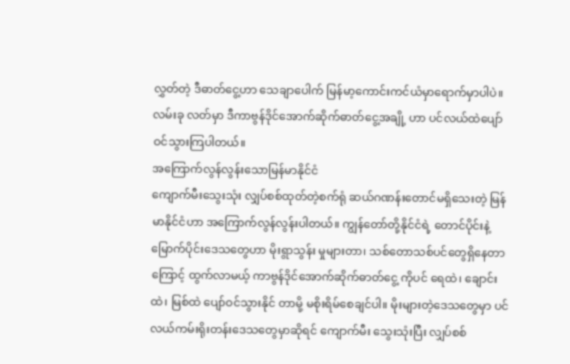လွှတ်တဲ့ ဒီဓာတ်ငွေ့ဟာ သေချာပေါက် မြန်မာ့ကောင်းကင်ယံမှာရောက်မှာပါပဲ။ လမ်းခု လတ်မှာ ဒီကာဗွန်ဒိုင်အောက်ဆိုက်ဓာတ်ငွေ့အချို့ ဟာ ပင်လယ်ထဲပျော်ဝင်သွားကြပါတယ်။
အကြောက်လွန်လွန်းသောမြန်မာနိုင်ငံ
ကျောက်မီးသွေးသုံး လျှပ်စစ်ထုတ်တဲ့စက်ရုံ ဆယ်ဂဏန်းတောင်မရှိသေးတဲ့ မြန်မာနိုင်ငံဟာ အကြောက်လွန်လွန်းပါတယ်။ ကျွန်တော်တို့နိုင်ငံရဲ့ တောင်ပိုင်းနဲ့ မြောက်ပိုင်းဒေသတွေဟာ မိုးရွာသွန်း မှုများတာ၊ သစ်တောသစ်ပင်တွေရှိနေတာကြောင့် ထွက်လာမယ့် ကာဗွန်ဒိုင်အောက်ဆိုက်ဓာတ်ငွေ့ ကိုပင် ရေထဲ၊ ချောင်းထဲ၊ မြစ်ထဲ ပျော်ဝင်သွားနိုင် တာမို့ မစိုးရိမ်စေချင်ပါ။ မိုးများတဲ့ဒေသတွေမှာ ပင်လယ်ကမ်းရိုးတန်းဒေသတွေမှာဆိုရင် ကျောက်မီး သွေးသုံးပြီး လျှပ်စစ်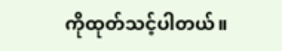ကိုထုတ်သင့်ပါတယ်။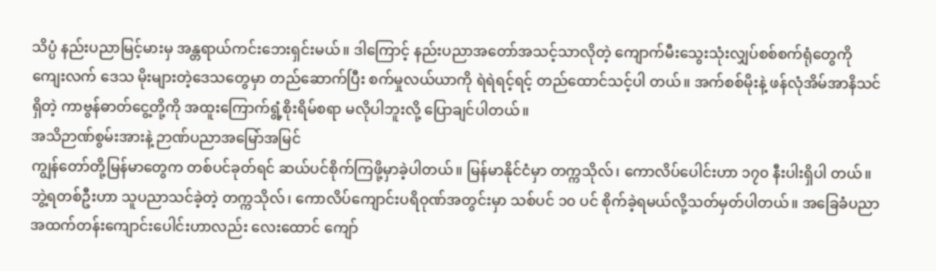သိပ္ပံ နည်းပညာမြင့်မားမှ အန္တရာယ်ကင်းဘေးရှင်းမယ်။ ဒါကြောင့် နည်းပညာအတော်အသင့်သာလိုတဲ့ ကျောက်မီးသွေးသုံးလျှပ်စစ်စက်ရုံတွေကို ကျေးလက် ဒေသ မိုးများတဲ့ဒေသတွေမှာ တည်ဆောက်ပြီး စက်မှုလယ်ယာကို ရဲရဲရင့်ရင့် တည်ထောင်သင့်ပါ တယ်။ အက်စစ်မိုးနဲ့ ဖန်လုံအိမ်အာနိသင်ရှိတဲ့ ကာဗွန်ဓာတ်ငွေ့တို့ကို အထူးကြောက်ရွံ့စိုးရိမ်စရာ မလိုပါဘူးလို့ ပြောချင်ပါတယ်။
အသိဉာဏ်စွမ်းအားနဲ့ ဉာဏ်ပညာအမြော်အမြင်
ကျွန်တော်တို့မြန်မာတွေက တစ်ပင်ခုတ်ရင် ဆယ်ပင်စိုက်ကြဖို့မှာခဲ့ပါတယ်။ မြန်မာနိုင်ငံမှာ တက္ကသိုလ်၊ ကောလိပ်ပေါင်းဟာ ၁၇၀ နီးပါးရှိပါ တယ်။ ဘွဲ့ရတစ်ဦးဟာ သူပညာသင်ခဲ့တဲ့ တက္ကသိုလ်၊ ကောလိပ်ကျောင်းပရိဝုဏ်အတွင်းမှာ သစ်ပင် ၁၀ ပင် စိုက်ခဲ့ရမယ်လို့သတ်မှတ်ပါတယ်။ အခြေခံပညာ အထက်တန်းကျောင်းပေါင်းဟာလည်း လေးထောင် ကျော်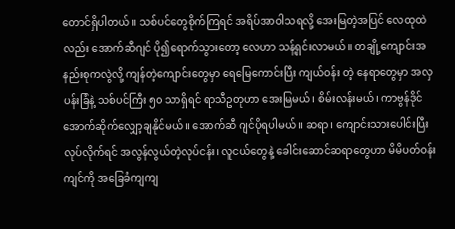တောင်ရှိပါတယ်။ သစ်ပင်တွေစိုက်ကြရင် အရိပ်အာဝါသရလို့ အေးမြတဲ့အပြင် လေထုထဲလည်း အောက်ဆီဂျင် ပို၍ရောက်သွားတော့ လေဟာ သန့်ရှင်းလာမယ်။ တချို့ကျောင်းအနည်းစုကလွဲလို့ ကျန်တဲ့ကျောင်းတွေမှာ ရေမြေကောင်းပြီး ကျယ်ဝန်း တဲ့ နေရာတွေမှာ အလှပန်းခြံနဲ့ သစ်ပင်ကြီး ၅၀ သာရှိရင် ရာသီဥတုဟာ အေးမြမယ်၊ စိမ်းလန်းမယ်၊ ကာဗွန်ဒိုင်အောက်ဆိုက်လျှော့ချနိုင်မယ်။ အောက်ဆီ ဂျင်ပိုရပါမယ်။ ဆရာ၊ ကျောင်းသားပေါင်းပြီး လုပ်လိုက်ရင် အလွန်လွယ်တဲ့လုပ်ငန်း၊ လူငယ်တွေနဲ့ ခေါင်းဆောင်ဆရာတွေဟာ မိမိပတ်ဝန်းကျင်ကို အခြေခံကျကျ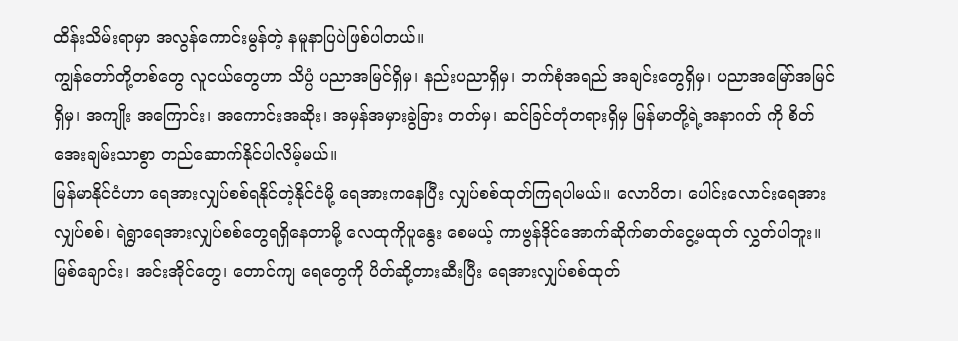ထိန်းသိမ်းရာမှာ အလွန်ကောင်းမွန်တဲ့ နမူနာပြပဲဖြစ်ပါတယ်။
ကျွန်တော်တို့တစ်တွေ လူငယ်တွေဟာ သိပ္ပံ ပညာအမြင်ရှိမှ၊ နည်းပညာရှိမှ၊ ဘက်စုံအရည် အချင်းတွေရှိမှ၊ ပညာအမြော်အမြင်ရှိမှ၊ အကျိုး အကြောင်း၊ အကောင်းအဆိုး၊ အမှန်အမှားခွဲခြား တတ်မှ၊ ဆင်ခြင်တုံတရားရှိမှ မြန်မာတို့ရဲ့အနာဂတ် ကို စိတ်အေးချမ်းသာစွာ တည်ဆောက်နိုင်ပါလိမ့်မယ်။
မြန်မာနိုင်ငံဟာ ရေအားလျှပ်စစ်ရနိုင်တဲ့နိုင်ငံမို့ ရေအားကနေပြီး လျှပ်စစ်ထုတ်ကြရပါမယ်။ လောပိတ၊ ပေါင်းလောင်းရေအားလျှပ်စစ်၊ ရဲရွာရေအားလျှပ်စစ်တွေရရှိနေတာမို့ လေထုကိုပူနွေး စေမယ့် ကာဗွန်ဒိုင်အောက်ဆိုက်ဓာတ်ငွေ့မထုတ် လွှတ်ပါဘူး။ မြစ်ချောင်း၊ အင်းအိုင်တွေ၊ တောင်ကျ ရေတွေကို ပိတ်ဆို့တားဆီးပြီး ရေအားလျှပ်စစ်ထုတ်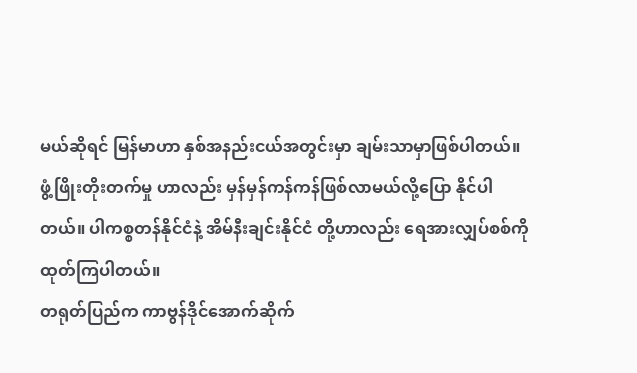မယ်ဆိုရင် မြန်မာဟာ နှစ်အနည်းငယ်အတွင်းမှာ ချမ်းသာမှာဖြစ်ပါတယ်။ ဖွံ့ဖြိုးတိုးတက်မှု ဟာလည်း မှန်မှန်ကန်ကန်ဖြစ်လာမယ်လို့ပြော နိုင်ပါတယ်။ ပါကစ္စတန်နိုင်ငံနဲ့ အိမ်နီးချင်းနိုင်ငံ တို့ဟာလည်း ရေအားလျှပ်စစ်ကိုထုတ်ကြပါတယ်။
တရုတ်ပြည်က ကာဗွန်ဒိုင်အောက်ဆိုက်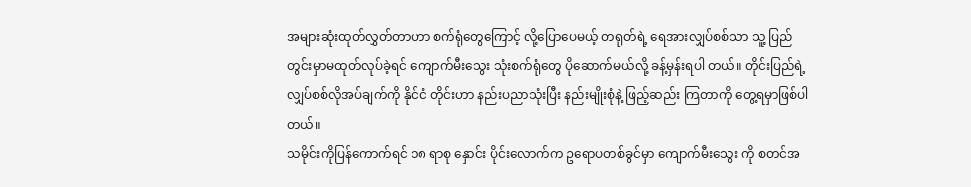အများဆုံးထုတ်လွှတ်တာဟာ စက်ရုံတွေကြောင့် လို့ပြောပေမယ့် တရုတ်ရဲ့ ရေအားလျှပ်စစ်သာ သူ့ ပြည်တွင်းမှာမထုတ်လုပ်ခဲ့ရင် ကျောက်မီးသွေး သုံးစက်ရုံတွေ ပိုဆောက်မယ်လို့ ခန့်မှန်းရပါ တယ်။ တိုင်းပြည်ရဲ့လျှပ်စစ်လိုအပ်ချက်ကို နိုင်ငံ တိုင်းဟာ နည်းပညာသုံးပြီး နည်းမျိုးစုံနဲ့ ဖြည့်ဆည်း ကြတာကို တွေ့ရမှာဖြစ်ပါတယ်။
သမိုင်းကိုပြန်ကောက်ရင် ၁၈ ရာစု နှောင်း ပိုင်းလောက်က ဥရောပတစ်ခွင်မှာ ကျောက်မီးသွေး ကို စတင်အ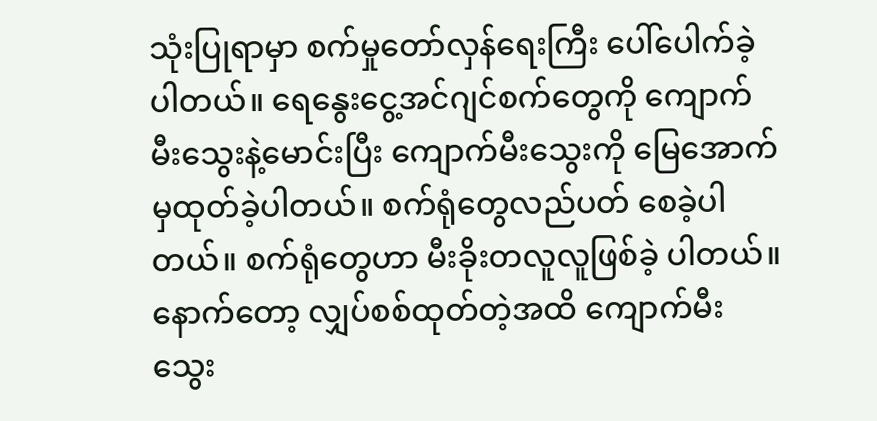သုံးပြုရာမှာ စက်မှုတော်လှန်ရေးကြီး ပေါ်ပေါက်ခဲ့ပါတယ်။ ရေနွေးငွေ့အင်ဂျင်စက်တွေကို ကျောက်မီးသွေးနဲ့မောင်းပြီး ကျောက်မီးသွေးကို မြေအောက်မှထုတ်ခဲ့ပါတယ်။ စက်ရုံတွေလည်ပတ် စေခဲ့ပါတယ်။ စက်ရုံတွေဟာ မီးခိုးတလူလူဖြစ်ခဲ့ ပါတယ်။ နောက်တော့ လျှပ်စစ်ထုတ်တဲ့အထိ ကျောက်မီးသွေး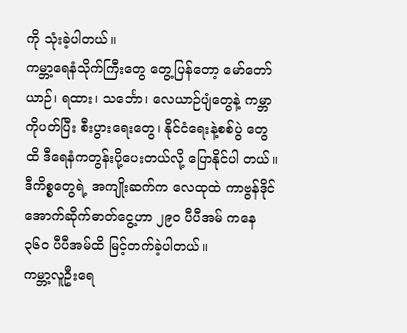ကို သုံးခဲ့ပါတယ်။
ကမ္ဘာ့ရေနံသိုက်ကြီးတွေ တွေ့ပြန်တော့ မော်တော်ယာဉ်၊ ရထား၊ သင်္ဘော၊ လေယာဉ်ပျံတွေနဲ့ ကမ္ဘာကိုပတ်ပြီး စီးပွားရေးတွေ၊ နိုင်ငံရေးနဲ့စစ်ပွဲ တွေထိ ဒီရေနံကတွန်းပို့ပေးတယ်လို့ ပြောနိုင်ပါ တယ်။ ဒီကိစ္စတွေရဲ့ အကျိုးဆက်က လေထုထဲ ကာဗွန်ဒိုင်အောက်ဆိုက်ဓာတ်ငွေ့ဟာ ၂၉၀ ပီပီအမ် ကနေ ၃၆၀ ပီပီအမ်ထိ မြင့်တက်ခဲ့ပါတယ်။
ကမ္ဘာ့လူဦးရေ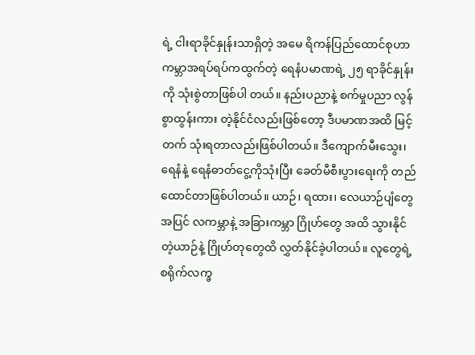ရဲ့ ငါးရာခိုင်နှုန်းသာရှိတဲ့ အမေ ရိကန်ပြည်ထောင်စုဟာ ကမ္ဘာအရပ်ရပ်ကထွက်တဲ့ ရေနံပမာဏရဲ့ ၂၅ ရာခိုင်နှုန်းကို သုံးစွဲတာဖြစ်ပါ တယ်။ နည်းပညာနဲ့ စက်မှုပညာ လွန်စွာထွန်းကား တဲ့နိုင်ငံလည်းဖြစ်တော့ ဒီပမာဏအထိ မြင့်တက် သုံးရတာလည်းဖြစ်ပါတယ်။ ဒီကျောက်မီးသွေး၊ ရေနံနဲ့ ရေနံဓာတ်ငွေ့ကိုသုံးပြီး ခေတ်မီစီးပွားရေးကို တည်ထောင်တာဖြစ်ပါတယ်။ ယာဉ်၊ ရထား၊ လေယာဉ်ပျံတွေအပြင် လကမ္ဘာနဲ့ အခြားကမ္ဘာ ဂြိုဟ်တွေ အထိ သွားနိုင်တဲ့ယာဉ်နဲ့ ဂြိုဟ်တုတွေထိ လွှတ်နိုင်ခဲ့ပါတယ်။ လူတွေရဲ့ စရိုက်လက္ခ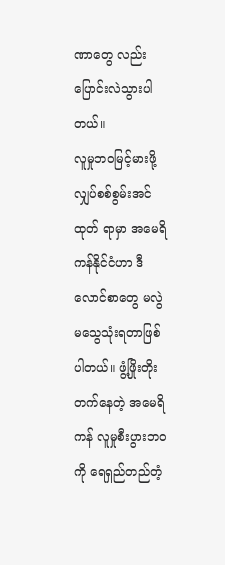ဏာတွေ လည်း ပြောင်းလဲသွားပါတယ်။
လူမှုဘဝမြင့်မားဖို့ လျှပ်စစ်စွမ်းအင်ထုတ် ရာမှာ အမေရိကန်နိုင်ငံဟာ ဒီလောင်စာတွေ မလွဲ မသွေသုံးရတာဖြစ်ပါတယ်။ ဖွံ့ဖြိုးတိုးတက်နေတဲ့ အမေရိကန် လူမှုစီးပွားဘဝကို ရေရှည်တည်တံ့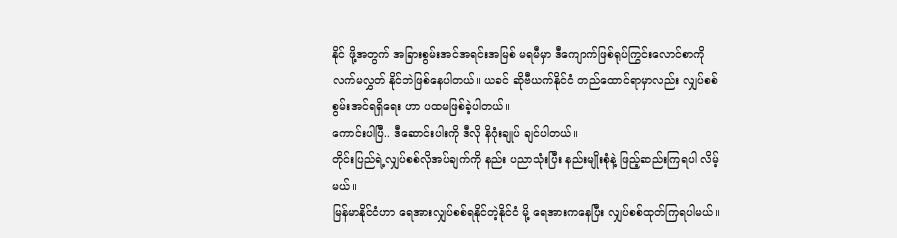နိုင် ဖို့အတွက် အခြားစွမ်းအင်အရင်းအမြစ် မရမီမှာ ဒီကျောက်ဖြစ်ရုပ်ကြွင်းလောင်စာကို လက်မလွှတ် နိုင်ဘဲဖြစ်နေပါတယ်။ ယခင် ဆိုဗီယက်နိုင်ငံ တည်ထောင်ရာမှာလည်း လျှပ်စစ်စွမ်းအင်ရရှိရေး ဟာ ပထမဖြစ်ခဲ့ပါတယ်။
ကောင်းပါပြီ.. ဒီဆောင်းပါးကို ဒီလို နိဂုံးချုပ် ချင်ပါတယ်။
တိုင်းပြည်ရဲ့လျှပ်စစ်လိုအပ်ချက်ကို နည်း ပညာသုံးပြီး နည်းမျိုးစုံနဲ့ ဖြည့်ဆည်းကြရပါ လိမ့်မယ်။
မြန်မာနိုင်ငံဟာ ရေအားလျှပ်စစ်ရနိုင်တဲ့နိုင်ငံ မို့ ရေအားကနေပြီး လျှပ်စစ်ထုတ်ကြရပါမယ်။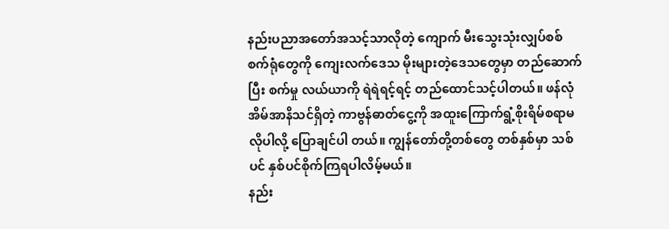နည်းပညာအတော်အသင့်သာလိုတဲ့ ကျောက် မီးသွေးသုံးလျှပ်စစ်စက်ရုံတွေကို ကျေးလက်ဒေသ မိုးများတဲ့ဒေသတွေမှာ တည်ဆောက်ပြီး စက်မှု လယ်ယာကို ရဲရဲရင့်ရင့် တည်ထောင်သင့်ပါတယ်။ ဖန်လုံအိမ်အာနိသင်ရှိတဲ့ ကာဗွန်ဓာတ်ငွေ့ကို အထူးကြောက်ရွံ့စိုးရိမ်စရာမလိုပါလို့ ပြောချင်ပါ တယ်။ ကျွန်တော်တို့တစ်တွေ တစ်နှစ်မှာ သစ်ပင် နှစ်ပင်စိုက်ကြရပါလိမ့်မယ်။
နည်း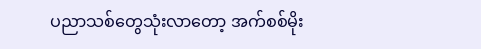ပညာသစ်တွေသုံးလာတော့ အက်စစ်မိုး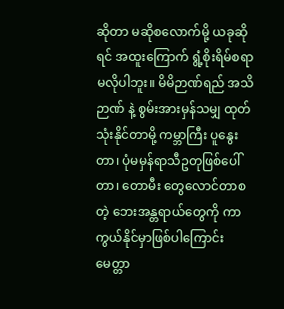ဆိုတာ မဆိုစလောက်မို့ ယခုဆိုရင် အထူးကြောက် ရွံ့စိုးရိမ်စရာမလိုပါဘူး။ မိမိဉာဏ်ရည် အသိဉာဏ် နဲ့ စွမ်းအားမှန်သမျှ ထုတ်သုံးနိုင်တာမို့ ကမ္ဘာကြီး ပူနွေးတာ၊ ပုံမမှန်ရာသီဥတုဖြစ်ပေါ်တာ၊ တောမီး တွေလောင်တာစတဲ့ ဘေးအန္တရာယ်တွေကို ကာကွယ်နိုင်မှာဖြစ်ပါကြောင်း မေတ္တာ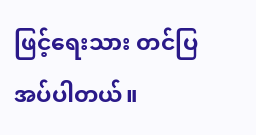ဖြင့်ရေးသား တင်ပြအပ်ပါတယ်။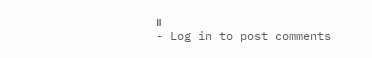။
- Log in to post comments